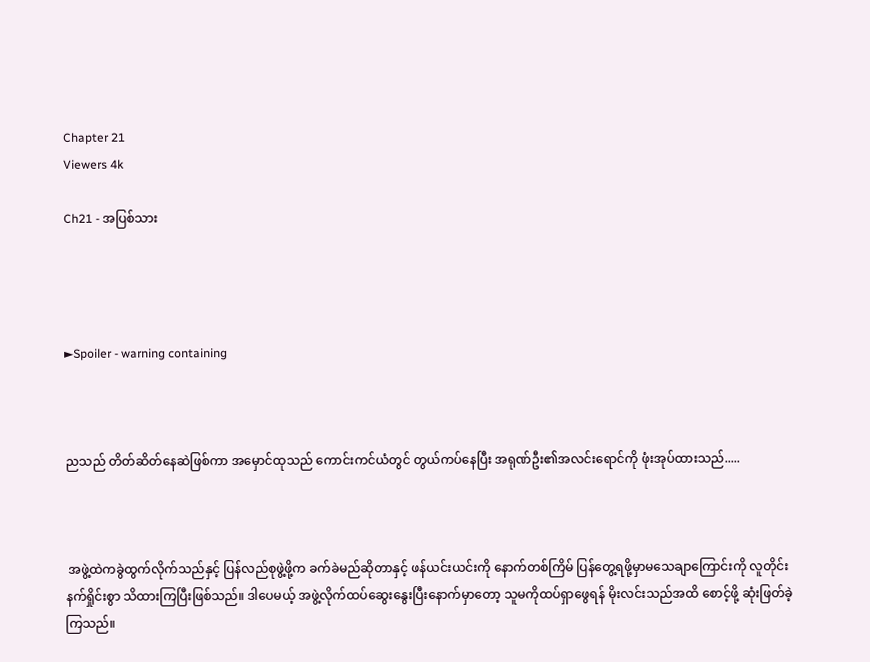Chapter 21
Viewers 4k

Ch21 - အပြစ်သား




►Spoiler - warning containing



ညသည် တိတ်ဆိတ်နေဆဲဖြစ်ကာ အမှောင်ထုသည် ကောင်းကင်ယံတွင် တွယ်ကပ်နေပြီး အရုဏ်ဦး၏အလင်းရောင်ကို ဖုံးအုပ်ထားသည်.....



 အဖွဲ့ထဲကခွဲထွက်လိုက်သည်နှင့် ပြန်လည်စုဖွဲ့ဖို့က ခက်ခဲမည်ဆိုတာနှင့် ဖန်ယင်းယင်းကို နောက်တစ်ကြိမ် ပြန်တွေ့ရဖို့မှာမသေချာကြောင်းကို လူတိုင်း နက်ရှိုင်းစွာ သိထားကြပြီးဖြစ်သည်။ ဒါပေမယ့် အဖွဲ့လိုက်ထပ်ဆွေးနွေးပြီးနောက်မှာတော့ သူမကိုထပ်ရှာဖွေရန် မိုးလင်းသည်အထိ စောင့်ဖို့ ဆုံးဖြတ်ခဲ့ကြသည်။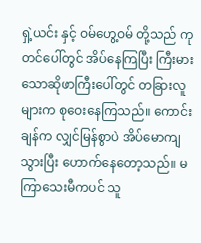ရှဲ့ယင်း နှင့် ဝမ်ဟွေ့ဝမ် တို့သည် ကုတင်ပေါ်တွင် အိပ်နေကြပြီး ကြီးမားသောဆိုဖာကြီးပေါ်တွင် တခြားလူများက စုဝေးနေကြသည်။ ကောင်းချန်က လျှင်မြန်စွာပဲ အိပ်မောကျသွားပြီး ဟောက်နေတော့သည်။ မကြာသေးမီကပင် သူ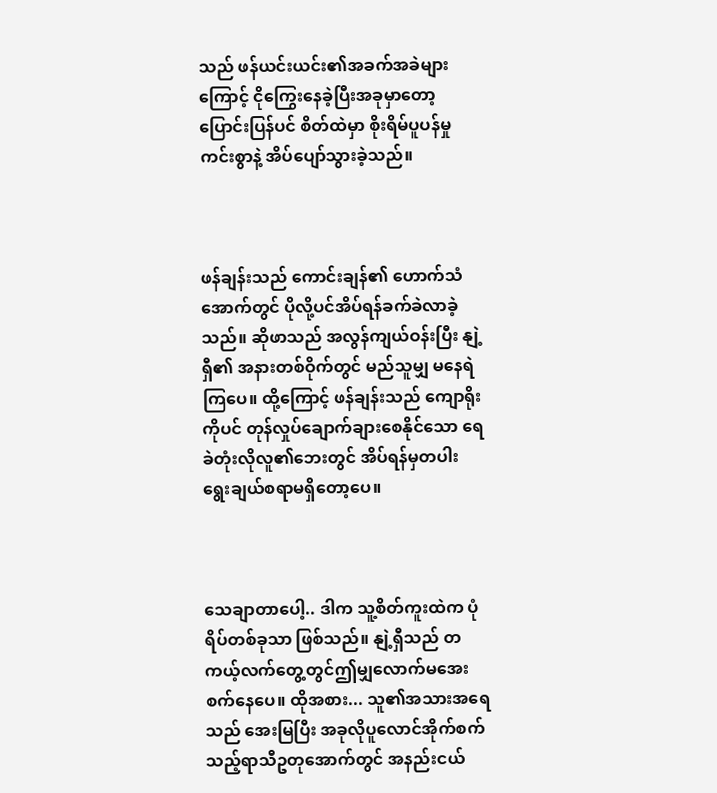သည် ဖန်ယင်းယင်း၏အခက်အခဲများကြောင့် ငိုကြွေးနေခဲ့ပြီးအခုမှာတော့ ပြောင်းပြန်ပင် စိတ်ထဲမှာ စိုးရိမ်ပူပန်မှု ကင်းစွာနဲ့ အိပ်ပျော်သွားခဲ့သည်။



ဖန်ချန်းသည် ကောင်းချန်၏ ဟောက်သံအောက်တွင် ပိုလို့ပင်အိပ်ရန်ခက်ခဲလာခဲ့သည်။ ဆိုဖာသည် အလွန်ကျယ်ဝန်းပြီး နျဲ့ရှီ၏ အနားတစ်ဝိုက်တွင် မည်သူမျှ မနေရဲကြပေ။ ထို့ကြောင့် ဖန်ချန်းသည် ကျောရိုးကိုပင် တုန်လှုပ်ချောက်ချားစေနိုင်သော ရေခဲတုံးလိုလူ၏ဘေးတွင် အိပ်ရန်မှတပါး ရွေးချယ်စရာမရှိတော့ပေ။



သေချာတာပေါ့.. ဒါက သူ့စိတ်ကူးထဲက ပုံရိပ်တစ်ခုသာ ဖြစ်သည်။ နျဲ့ရှီသည် တကယ့်လက်တွေ့တွင်ဤမျှလောက်မအေးစက်နေပေ။ ထိုအစား... သူ၏အသားအရေသည် အေးမြပြီး အခုလိုပူလောင်အိုက်စက်သည့်ရာသီဥတုအောက်တွင် အနည်းငယ်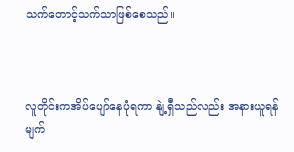သက်တောင့်သက်သာဖြစ်စေသည်။



လူတိုင်းကအိပ်ပျော်နေပုံရကာ နျဲ့ရှီသည်လည်း အနားယူရန် မျက်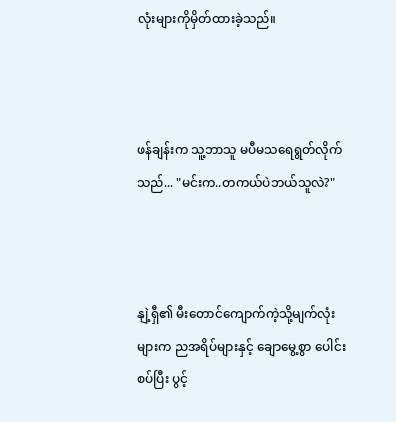လုံးများကိုမှိတ်ထားခဲ့သည်။



ဖန်ချန်းက သူ့ဘာသူ မပီမသရေရွတ်လိုက်သည်... "မင်းက..တကယ်ပဲဘယ်သူလဲ?"



နျဲ့ရှီ၏ မီးတောင်ကျောက်ကဲ့သို့မျက်လုံးများက ညအရိပ်များနှင့် ချောမွေ့စွာ ပေါင်းစပ်ပြီး ပွင့်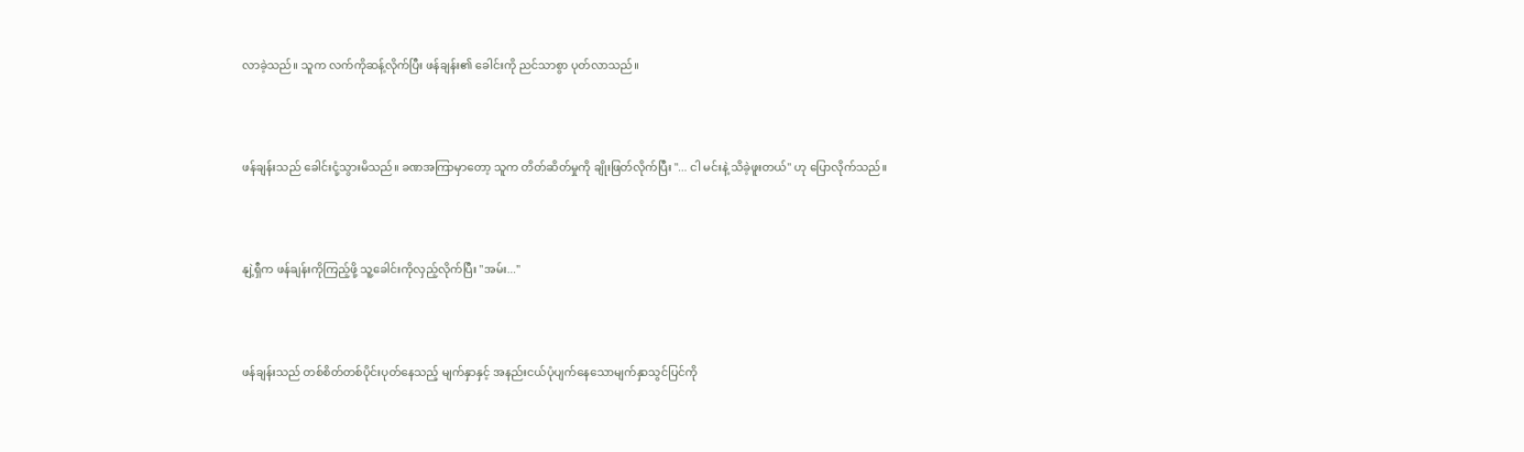လာခဲ့သည်။ သူက လက်ကိုဆန့်လိုက်ပြီး ဖန်ချန်း၏ ခေါင်းကို ညင်သာစွာ ပုတ်လာသည်။



ဖန်ချန်းသည် ခေါင်းငုံ့သွားမိသည်။ ခဏအကြာမှာတော့ သူက တိတ်ဆိတ်မှုကို ချိုးဖြတ်လိုက်ပြီး "... ငါ မင်းနဲ့ သိခဲ့ဖူးတယ်" ဟု ပြောလိုက်သည်။



နျဲ့ရှီက ဖန်ချန်းကိုကြည့်ဖို့ သူ့ခေါင်းကိုလှည့်လိုက်ပြီး "အမ်း..."



ဖန်ချန်းသည် တစ်စိတ်တစ်ပိုင်းပုတ်နေသည့် မျက်နှာနှင့် အနည်းငယ်ပုံပျက်နေသောမျက်နှာသွင်ပြင်ကို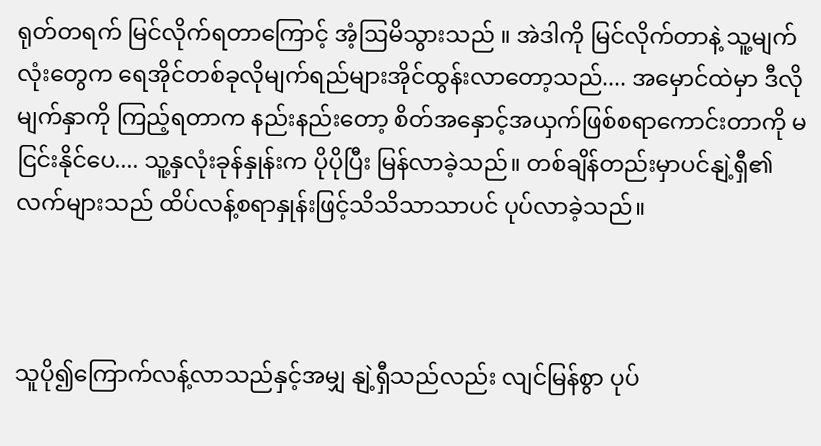ရုတ်တရက် မြင်လိုက်ရတာကြောင့် အံ့ဩမိသွားသည် ။ အဲဒါကို မြင်လိုက်တာနဲ့ သူ့မျက်လုံးတွေက ရေအိုင်တစ်ခုလိုမျက်ရည်များအိုင်ထွန်းလာတော့သည်.... အမှောင်ထဲမှာ ဒီလိုမျက်နှာကို ကြည့်ရတာက နည်းနည်းတော့ စိတ်အနှောင့်အယှက်ဖြစ်စရာကောင်းတာကို မငြင်းနိုင်ပေ.... သူ့နှလုံးခုန်နှုန်းက ပိုပိုပြီး မြန်လာခဲ့သည်။ တစ်ချိန်တည်းမှာပင်နျဲ့ရှီ၏လက်များသည် ထိပ်လန့်စရာနှုန်းဖြင့်သိသိသာသာပင် ပုပ်လာခဲ့သည်။



သူပို၍ကြောက်လန့်လာသည်နှင့်အမျှ နျဲ့ရှီသည်လည်း လျင်မြန်စွာ ပုပ်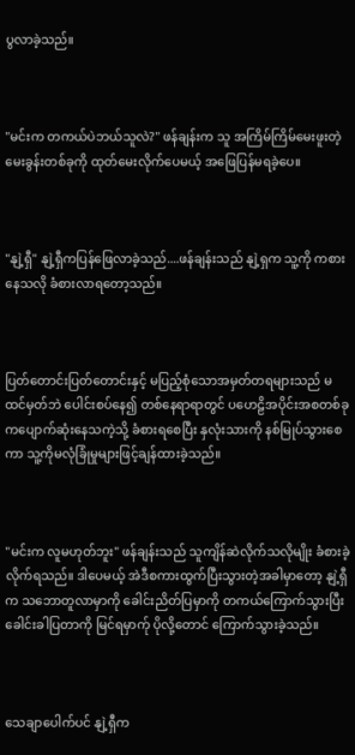ပွလာခဲ့သည်။



"မင်းက တကယ်ပဲဘယ်သူလဲ?" ဖန်ချန်းက သူ အကြိမ်ကြိမ်မေးဖူးတဲ့ မေးခွန်းတစ်ခုကို ထုတ်မေးလိုက်ပေမယ့် အဖြေပြန်မရခဲ့ပေ။



"နျဲ့ရှီ" နျဲ့ရှီကပြန်ဖြေလာခဲ့သည်....ဖန်ချန်းသည် နျဲ့ရှက သူ့ကို ကစားနေသလို ခံစားလာရတော့သည်။



ပြတ်တောင်းပြတ်တောင်းနှင့် မပြည့်စုံသောအမှတ်တရများသည် မထင်မှတ်ဘဲ ပေါင်းစပ်နေ၍ တစ်နေရာရာတွင် ပဟေဠိအပိုင်းအစတစ်ခုကပျောက်ဆုံးနေသကဲ့သို့ ခံစားရစေပြီး နှလုံးသားကို နစ်မြုပ်သွားစေကာ သူ့ကိုမလုံခြုံမှုများဖြင့်ချန်ထားခဲ့သည်။



"မင်းက လူမဟုတ်ဘူး" ဖန်ချန်းသည် သူကျိန်ဆဲလိုက်သလိုမျိုး ခံစားခဲ့လိုက်ရသည်။ ဒါပေမယ့် အဲဒီစကားထွက်ပြီးသွားတဲ့အခါမှာတော့ နျဲ့ရှီက သဘောတူလာမှာကို ခေါင်းညိတ်ပြမှာကို တကယ်ကြောက်သွားပြီး ခေါင်းခါပြတာကို မြင်ရမှာက်ု ပိုလို့တောင် ကြောက်သွားခဲ့သည်။



သေချာပေါက်ပင် နျဲ့ရှီက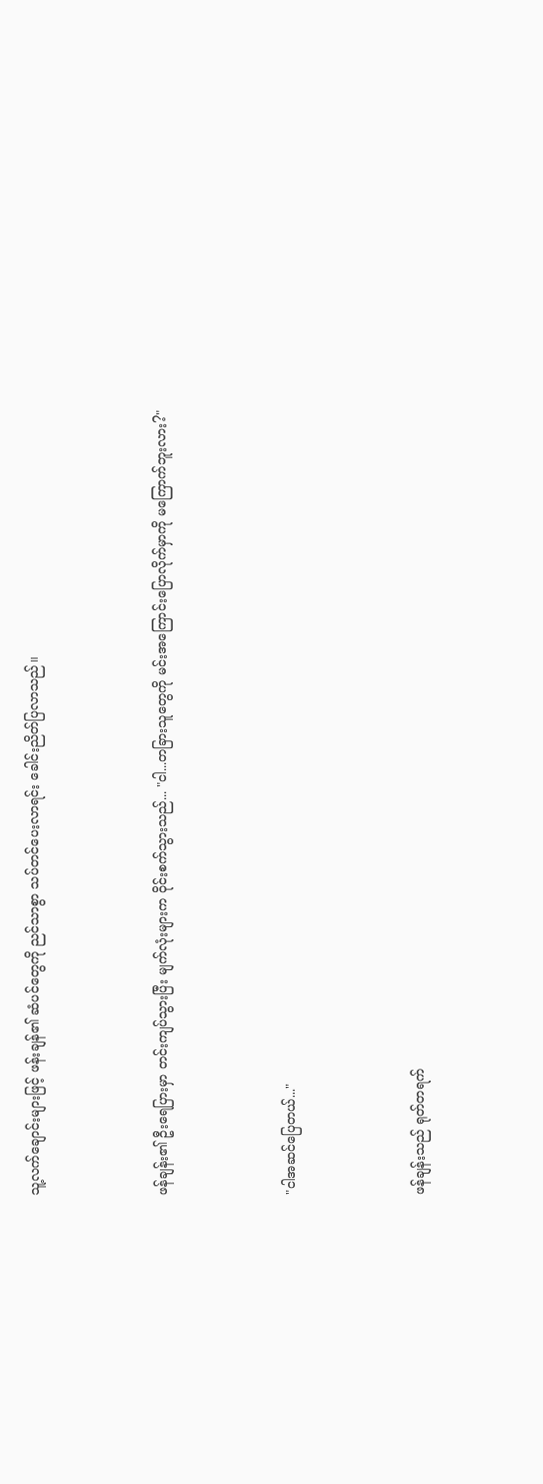သူ့လက်ချောင်းများဖြင့် ဖန်းချန်၏ ဆံပင်တွေကို ညင်သာစွာ သပ်တင်ပေးလာရင်း ခေါင်းညိတ်ပြလာသည်။



ဖန်ချန်း၏ ဦးရေပြားမှာ တင်းကျပ်သွားပြီး မျက်လုံးများက ဝိုင်းစက်သွားသည်... "ငါ...တခြားသူတွေကို မင်းအကြောင်းပြောလိုက်မှာကို မကြောက်ဘူးလား?"



"ငါအဆင်ပြေတယ်..."



ဖန်ချန်းသည် ရုတ်တရက်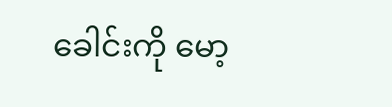ခေါင်းကို မော့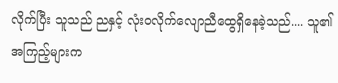လိုက်ပြီး သူသည် ညနှင့် လုံးဝလိုက်လျောညီထွေရှိနေခဲ့သည်.... သူ၏အကြည့်များက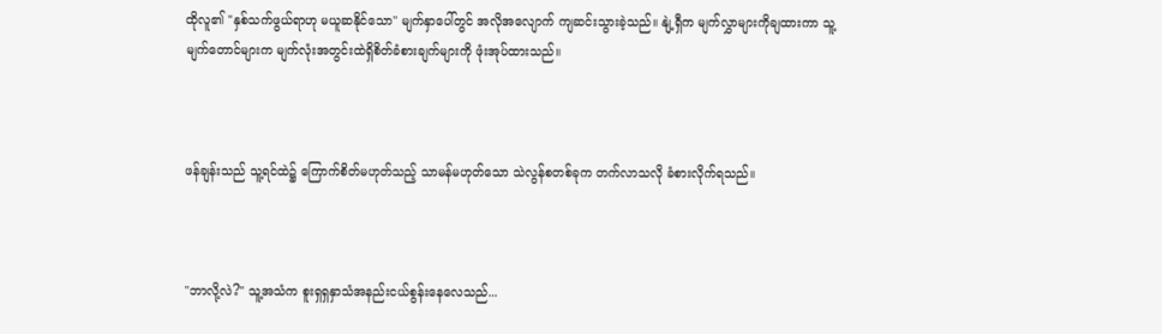ထိုလူ၏ "နှစ်သက်ဖွယ်ရာဟု မယူဆနိုင်သော" မျက်နှာပေါ်တွင် အလိုအလျောက် ကျဆင်းသွားခဲ့သည်။ နျဲ့ရှီက မျက်လွှာများကိုချထားကာ သူ့မျက်တောင်များက မျက်လုံးအတွင်းထဲရှိစိတ်ခံစားချက်များကို ဖုံးအုပ်ထားသည်။



ဖန်ချန်းသည် သူ့ရင်ထဲ၌ ကြောက်စိတ်မဟုတ်သည့် သာမန်မဟုတ်သော သဲလွန်စတစ်ခုက တက်လာသလို ခံစားလိုက်ရသည်။



"ဘာလို့လဲ?" သူ့အသံက စူးရှရှနှာသံအနည်းငယ်စွန်းနေလေသည်...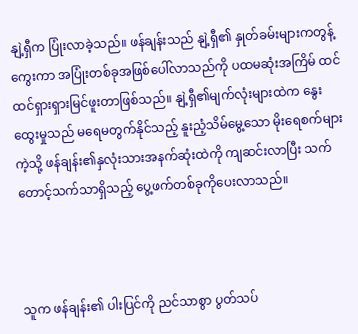နျဲ့ရှီက ပြုံးလာခဲ့သည်။ ဖန်ချန်းသည် နျဲ့ရှီ၏ နှုတ်ခမ်းများကတွန့်ကွေးကာ အပြုံးတစ်ခုအဖြစ်ပေါ်လာသည်ကို ပထမဆုံးအကြိမ် ထင်ထင်ရှားရှားမြင်ဖူးတာဖြစ်သည်။ နျဲ့ရှီ၏မျက်လုံးများထဲက နွေးထွေးမှုသည် မရေမတွက်နိုင်သည့် နူးညံ့သိမ်မွေ့သော မိုးရေစက်များကဲ့သို့ ဖန်ချန်း၏နှလုံးသားအနက်ဆုံးထဲကို ကျဆင်းလာပြီး သက်တောင့်သက်သာရှိသည့် ပွေ့ဖက်တစ်ခုကိုပေးလာသည်။



သူက ဖန်ချန်း၏ ပါးပြင်ကို ညင်သာစွာ ပွတ်သပ်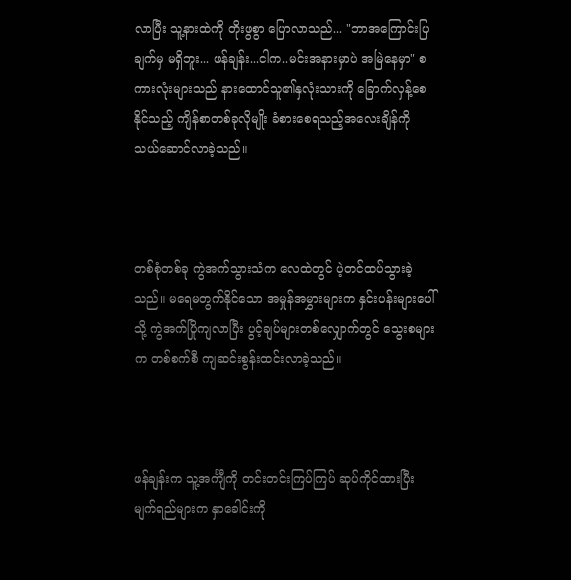လာပြီး သူ့နားထဲကို တိုးဖွစွာ ပြောလာသည်... "ဘာအကြောင်းပြချက်မှ မရှိဘူး... ဖန်ချန်း...ငါက..မင်းအနားမှာပဲ အမြဲနေမှာ" စကားလုံးများသည် နားထောင်သူ၏နှလုံးသားကို ခြောက်လှန့်စေနိုင်သည့် ကျိန်စာတစ်ခုလိုမျိုး ခံစားစေရသည့်အလေးချိန်ကို သယ်ဆောင်လာခဲ့သည်။



တစ်စုံတစ်ခု ကွဲအက်သွားသံက လေထဲတွင် ပဲ့တင်ထပ်သွားခဲ့သည်။ မရေမတွက်နိုင်သော အမှုန်အမွှားများက နှင်းပန်းများပေါ်သို့ ကွဲအက်ပြိုကျလာပြီး ပွင့်ချပ်များတစ်လျှောက်တွင် သွေးစများက တစ်စက်စီ ကျဆင်းစွန်းထင်းလာခဲ့သည်။



ဖန်ချန်းက သူ့အင်္ကျီကို တင်းတင်းကြပ်ကြပ် ဆုပ်ကိုင်ထားပြီး မျက်ရည်များက နှာခေါင်းကို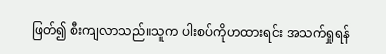ဖြတ်၍ စီးကျလာသည်။သူက ပါးစပ်ကိုဟထားရင်း အသက်ရှုရန်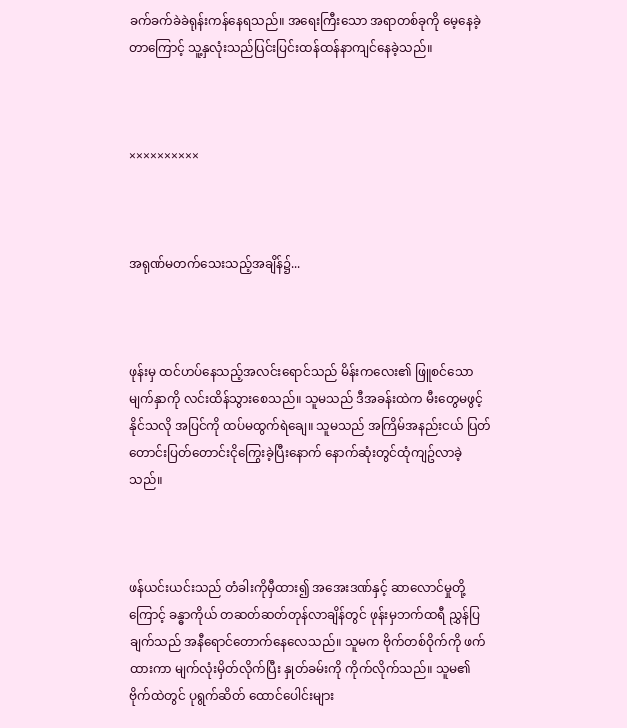ခက်ခက်ခဲခဲရုန်းကန်နေရသည်။ အရေးကြီးသော အရာတစ်ခုကို မေ့နေခဲ့တာကြောင့် သူ့နှလုံးသည်ပြင်းပြင်းထန်ထန်နာကျင်နေခဲ့သည်။



××××××××××



အရုဏ်မတက်သေးသည့်အချိန်၌...



ဖုန်းမှ ထင်ဟပ်နေသည့်အလင်းရောင်သည် မိန်းကလေး၏ ဖြူစင်သော မျက်နှာကို လင်းထိန်သွားစေသည်။ သူမသည် ဒီအခန်းထဲက မီးတွေမဖွင့်နိုင်သလို အပြင်ကို ထပ်မထွက်ရဲချေ။ သူမသည် အကြိမ်အနည်းငယ် ပြတ်တောင်းပြတ်တောင်းငိုကြွေးခဲ့ပြီးနောက် နောက်ဆုံးတွင်ထုံကျဥ်လာခဲ့သည်။



ဖန်ယင်းယင်းသည် တံခါးကိုမှီထား၍ အအေးဒဏ်နှင့် ဆာလောင်မှုတို့ကြောင့် ခန္ဓာကိုယ် တဆတ်ဆတ်တုန်လာချိန်တွင် ဖုန်းမှဘက်ထရီ ညွှန်ပြချက်သည် အနီရောင်တောက်နေလေသည်။ သူမက ဗိုက်တစ်ဝိုက်ကို ဖက်ထားကာ မျက်လုံးမှိတ်လိုက်ပြီး နှုတ်ခမ်းကို ကိုက်လိုက်သည်။ သူမ၏ ဗိုက်ထဲတွင် ပုရွက်ဆိတ် ထောင်ပေါင်းများ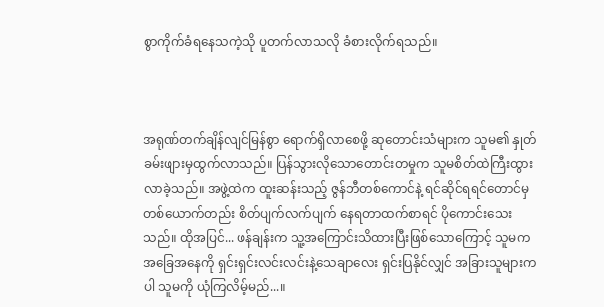စွာကိုက်ခံရနေသကဲ့သို ပူတက်လာသလို ခံစားလိုက်ရသည်။



အရုဏ်တက်ချိန်လျင်မြန်စွာ ရောက်ရှိလာစေဖို့ ဆုတောင်းသံများက သူမ၏ နှုတ်ခမ်းဖျားမှထွက်လာသည်။ ပြန်သွားလိုသောတောင်းတမှုက သူမစိတ်ထဲကြီးထွားလာခဲ့သည်။ အဖွဲ့ထဲက ထူးဆန်းသည့် ဇွန်ဘီတစ်ကောင်နဲ့ ရင်ဆိုင်ရရင်တောင်မှ တစ်ယောက်တည်း စိတ်ပျက်လက်ပျက် နေရတာထက်စာရင် ပိုကောင်းသေးသည်။ ထိုအပြင်... ဖန်ချန်းက သူ့အကြောင်းသိထားပြီးဖြစ်သောကြောင့် သူမက အခြေအနေကို ရှင်းရှင်းလင်းလင်းနဲ့သေချာလေး ရှင်းပြနိုင်လျှင် အခြားသူများကပါ သူမကို ယုံကြလိမ့်မည်...။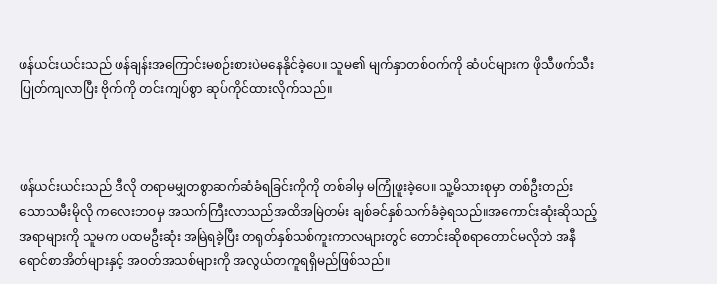ဖန်ယင်းယင်းသည် ဖန်ချန်းအကြောင်းမစဉ်းစားပဲမနေနိုင်ခဲ့ပေ။ သူမ၏ မျက်နှာတစ်ဝက်ကို ဆံပင်များက ဖိုသီဖက်သီးပြုတ်ကျလာပြီး ဗိုက်ကို တင်းကျပ်စွာ ဆုပ်ကိုင်ထားလိုက်သည်။



ဖန်ယင်းယင်းသည် ဒီလို တရာမမျှတစွာဆက်ဆံခံရခြင်းကိုကို တစ်ခါမှ မကြုံဖူးခဲ့ပေ။ သူ့မိသားစုမှာ တစ်ဦးတည်းသောသမီးမိုလို ကလေးဘဝမှ အသက်ကြီးလာသည်အထိအမြဲတမ်း ချစ်ခင်နှစ်သက်ခံခဲ့ရသည်။အကောင်းဆုံးဆိုသည့်အရာများကို သူမက ပထမဦးဆုံး အမြဲရခဲ့ပြီး တရုတ်နှစ်သစ်ကူးကာလများတွင် တောင်းဆိုစရာတောင်မလိုဘဲ အနီရောင်စာအိတ်များနှင့် အဝတ်အသစ်များကို အလွယ်တကူရရှိမည်ဖြစ်သည်။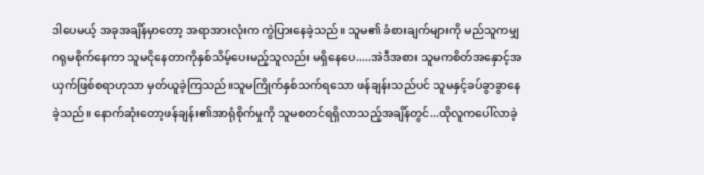ဒါပေမယ့် အခုအချိန်မှာတော့ အရာအားလုံးက ကွဲပြားနေခဲ့သည်။ သူမ၏ ခံစားချက်များကို မည်သူကမျှ ဂရုမစိုက်နေကာ သူမငိုနေတာကိုနှစ်သိမ့်ပေးမည့်သူလည်း မရှိနေပေ.....အဲဒီအစား သူမကစိတ်အနှောင့်အယှက်ဖြစ်စရာဟုသာ မှတ်ယူခဲ့ကြသည်။သူမကြိုက်နှစ်သက်ရသော ဖန်ချန်းသည်ပင် သူမနှင့်ခပ်ခွာခွာနေခဲ့သည်။ နောက်ဆုံးတော့ဖန်ချန်း၏အာရုံစိုက်မှုကို သူမစတင်ရရှိလာသည့်အချိန်တွင်...ထိုလူကပေါ်လာခဲ့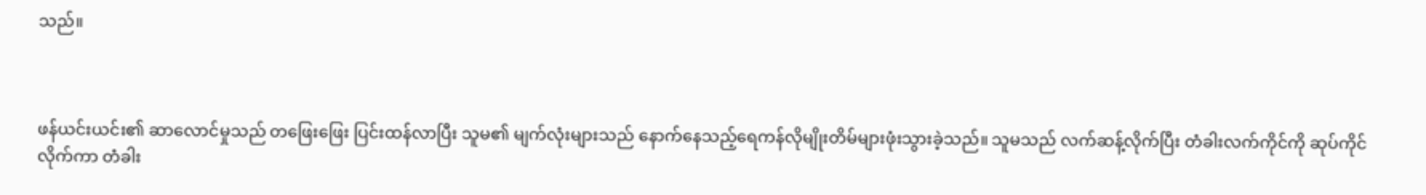သည်။



ဖန်ယင်းယင်း၏ ဆာလောင်မှုသည် တဖြေးဖြေး ပြင်းထန်လာပြီး သူမ၏ မျက်လုံးများသည် နောက်နေသည့်ရေကန်လိုမျိုးတိမ်များဖုံးသွားခဲ့သည်။ သူမသည် လက်ဆန့်လိုက်ပြီး တံခါးလက်ကိုင်ကို ဆုပ်ကိုင်လိုက်ကာ တံခါး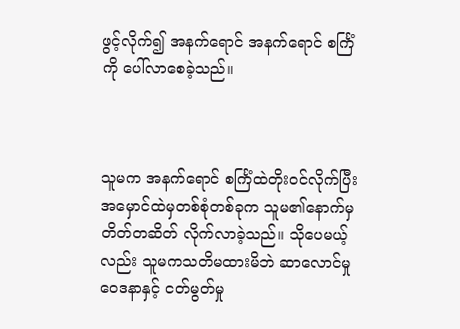ဖွင့်လိုက်၍ အနက်ရောင် အနက်ရောင် စင်္ကြံကို ပေါ်လာစေခဲ့သည်။



သူမက အနက်ရောင် စင်္ကြံထဲတိုးဝင်လိုက်ပြီး အမှောင်ထဲမှတစ်စုံတစ်ခုက သူမ၏နောက်မှ တိတ်တဆိတ် လိုက်လာခဲ့သည်။ သိုပေမယ့်လည်း သူမကသတိမထားမိဘဲ ဆာလောင်မှုဝေဒနာနှင့် ငတ်မွတ်မှု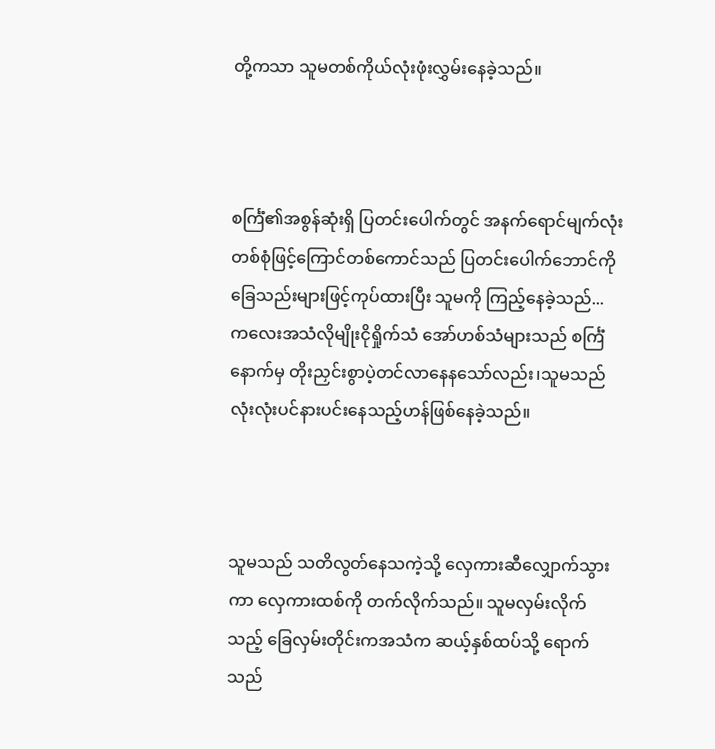တို့ကသာ သူမတစ်ကိုယ်လုံးဖုံးလွှမ်းနေခဲ့သည်။



စင်္ကြံ၏အစွန်ဆုံးရှိ ပြတင်းပေါက်တွင် အနက်ရောင်မျက်လုံးတစ်စုံဖြင့်ကြောင်တစ်ကောင်သည် ပြတင်းပေါက်ဘောင်ကိုခြေသည်းများဖြင့်ကုပ်ထားပြီး သူမကို ကြည့်နေခဲ့သည်... ကလေးအသံလိုမျိုးငိုရှိုက်သံ အော်ဟစ်သံများသည် စင်္ကြံနောက်မှ တိုးညှင်းစွာပဲ့တင်လာနေနသော်လည်း၊သူမသည် လုံးလုံးပင်နားပင်းနေသည့်ဟန်ဖြစ်နေခဲ့သည်။



သူမသည် သတိလွတ်နေသကဲ့သို့ လှေကားဆီလျှောက်သွားကာ လှေကားထစ်ကို တက်လိုက်သည်။ သူမလှမ်းလိုက်သည့် ခြေလှမ်းတိုင်းကအသံက ဆယ့်နှစ်ထပ်သို့ ရောက်သည်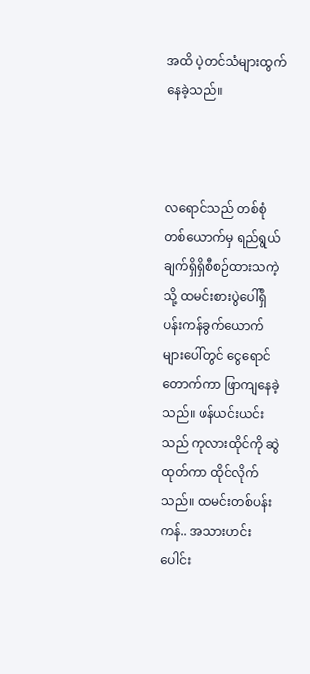အထိ ပဲ့တင်သံများထွက်နေခဲ့သည်။



လရောင်သည် တစ်စုံတစ်ယောက်မှ ရည်ရွယ်ချက်ရှိရှိစီစဉ်ထားသကဲ့သို့ ထမင်းစားပွဲပေါ်ရှိပန်းကန်ခွက်ယောက်များပေါ်တွင် ငွေရောင်တောက်ကာ ဖြာကျနေခဲ့သည်။ ဖန်ယင်းယင်းသည် ကုလားထိုင်ကို ဆွဲထုတ်ကာ ထိုင်လိုက်သည်။ ထမင်းတစ်ပန်းကန်.. အသားဟင်းပေါင်း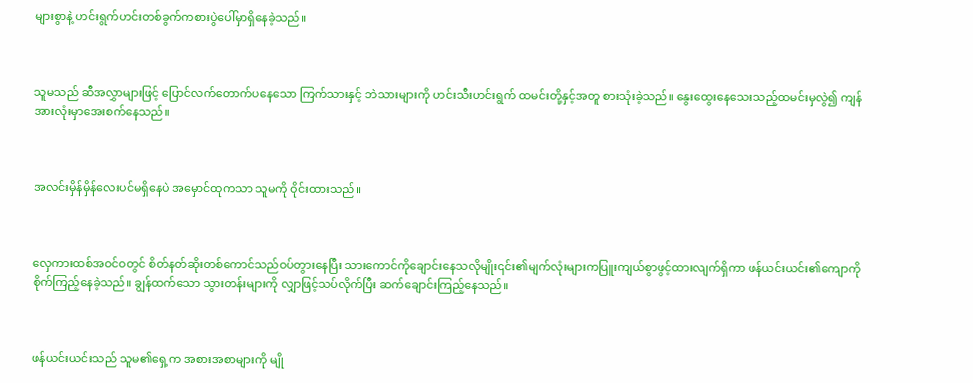များစွာနဲ့ ဟင်းရွက်ဟင်းတစ်ခွက်ကစားပွဲပေါ်မှာရှိနေခဲ့သည်။



သူမသည် ဆီအလွှာများဖြင့် ပြောင်လက်တောက်ပနေသော ကြက်သားနှင့် ဘဲသားများကို ဟင်းသီးဟင်းရွက် ထမင်းတို့နှင့်အတူ စားသုံးခဲ့သည်။ နွေးထွေးနေသေးသည့်ထမင်းမှလွဲ၍ ကျန်အားလုံးမှာအေးစက်နေသည်။



အလင်းမှိန်မှိန်လေးပင်မရှိနေပဲ အမှောင်ထုကသာ သူမကို ဝိုင်းထားသည်။



လှေကားထစ်အဝင်ဝတွင် စိတ်နတ်ဆိုးတစ်ကောင်သည်ဝပ်တွားနေပြီး သားကောင်ကိုချောင်းနေသလိုမျိုး၎င်း၏မျက်လုံးများကပြူးကျယ်စွာဖွင့်ထားလျက်ရှိကာ ဖန်ယင်းယင်း၏ကျောကို စိုက်ကြည့်နေခဲ့သည်။ ချွန်ထက်သော သွားတန်းများကို လျှာဖြင့်သပ်လိုက်ပြီး ဆက်ချောင်းကြည့်နေသည်။



ဖန်ယင်းယင်းသည် သူမ၏ရှေ့က အစားအစာများကို မျို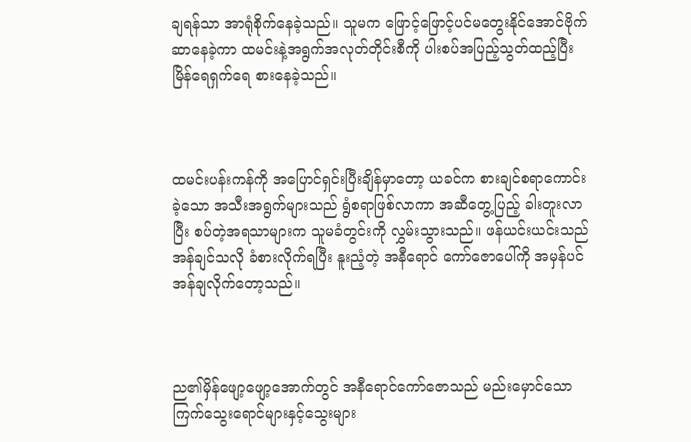ချရန်သာ အာရုံစိုက်နေခဲ့သည်။ သူမက ဖြောင့်ဖြောင့်ပင်မတွေးနိုင်အောင်ဗိုက်ဆာနေခဲ့ကာ ထမင်းနဲ့အရွက်အလုတ်တိုင်းစီကို ပါးစပ်အပြည့်သွတ်ထည့်ပြီး မြိန်ရေရှက်ရေ စားနေခဲ့သည်။



ထမင်းပန်းကန်ကို အပြောင်ရှင်းပြီးချိန်မှာတော့ ယခင်က စားချင်စရာကောင်းခဲ့သော အသီးအရွက်များသည် ရွံစရာဖြစ်လာကာ အဆီတွေ့ပြည့် ခါးတူးလာပြီး စပ်တဲ့အရသာများက သူမခံတွင်းကို လွှမ်းသွားသည်။ ဖန်ယင်းယင်းသည် အန်ချင်သလို ခံစားလိုက်ရပြီး နူးညံ့တဲ့ အနီရောင် ကော်ဇောပေါ်ကို အမှန်ပင်အန်ချလိုက်တော့သည်။



ည၏မှိန်ဖျော့ဖျော့အောက်တွင် အနီရောင်ကော်ဇောသည် မည်းမှောင်သော ကြက်သွေးရောင်များနှင့်သွေးများ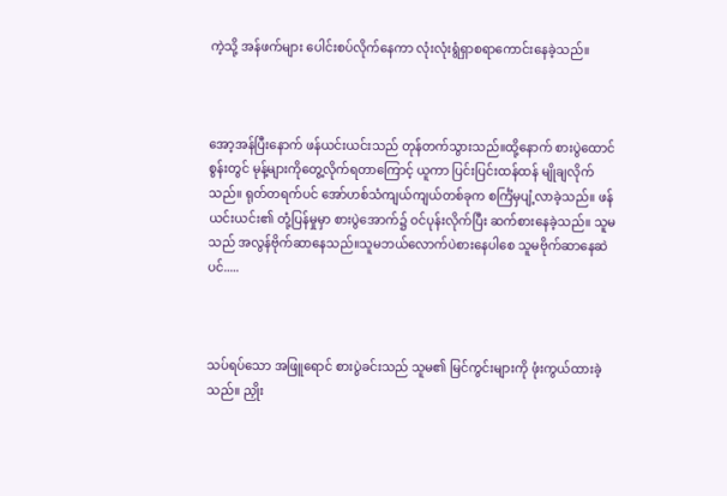ကဲ့သို့ အန်ဖက်များ ပေါင်းစပ်လိုက်နေကာ လုံးလုံးရွံရှာစရာကောင်းနေခဲ့သည်။



အော့အန်ပြီးနောက် ဖန်ယင်းယင်းသည် တုန်တက်သွားသည်။ထို့နောက် စားပွဲထောင်စွန်းတွင် မုန့်များကိုတွေ့လိုက်ရတာကြောင့် ယူကာ ပြင်းပြင်းထန်ထန် မျိုချလိုက်သည်။ ရုတ်တရက်ပင် အော်ဟစ်သံကျယ်ကျယ်တစ်ခုက စင်္ကြံမှပျံ့လာခဲ့သည်။ ဖန်ယင်းယင်း၏ တုံ့ပြန်မှုမှာ စားပွဲအောက်၌ ဝင်ပုန်းလိုက်ပြီး ဆက်စားနေခဲ့သည်။ သူမသည် အလွန်ဗိုက်ဆာနေသည်။သူမဘယ်လောက်ပဲစားနေပါစေ သူမဗိုက်ဆာနေဆဲပင်.....



သပ်ရပ်သော အဖြူရောင် စားပွဲခင်းသည် သူမ၏ မြင်ကွင်းများကို ဖုံးကွယ်ထားခဲ့သည်။ ညှိုး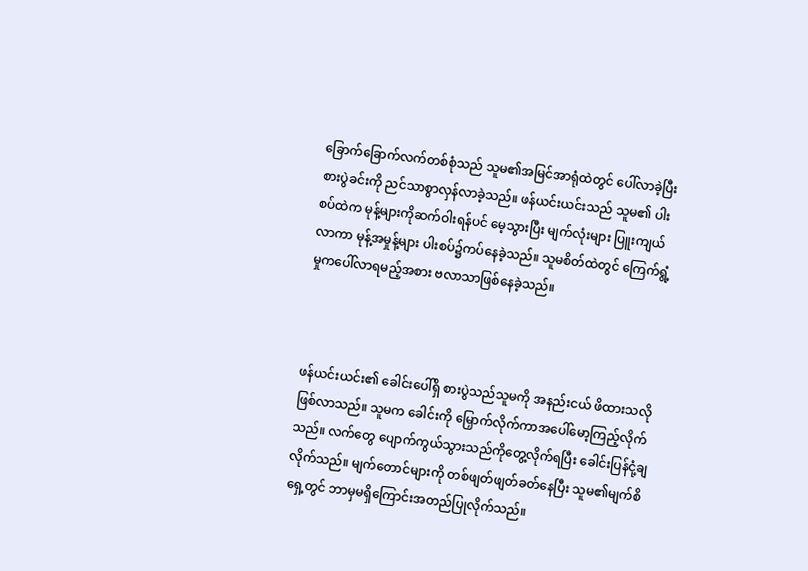ခြောက်ခြောက်လက်တစ်စုံသည် သူမ၏အမြင်အာရုံထဲတွင် ပေါ်လာခဲ့ပြီး စားပွဲခင်းကို ညင်သာစွာလှန်လာခဲ့သည်။ ဖန်ယင်းယင်းသည် သူမ၏ ပါးစပ်ထဲက မုန့်များကိုဆက်ဝါးရန်ပင် မေ့သွားပြီး မျက်လုံးများ ပြူးကျယ်လာကာ မုန့်အမှုန့်များ ပါးစပ်၌ကပ်နေခဲ့သည်။ သူမစိတ်ထဲတွင် ကြေက်ရွံ့မှုကပေါ်လာရမည့်အစား ဗလာသာဖြစ်နေခဲ့သည်။



ဖန်ယင်းယင်း၏ ခေါင်းပေါ်ရှိ စားပွဲသည်သူမကို အနည်းငယ် ဖိထားသလိုဖြစ်လာသည်။ သူမက ခေါင်းကို မြှောက်လိုက်ကာအပေါ်မော့ကြည့်လိုက်သည်။ လက်တွေ ပျောက်ကွယ်သွားသည်ကိုတွေ့လိုက်ရပြီး ခေါင်းပြန်ငုံ့ချလိုက်သည်။ မျက်တောင်များကို တစ်ဖျတ်ဖျတ်ခတ်နေပြီး သူမ၏မျက်စိရှေ့တွင် ဘာမှမရှိကြောင်းအတည်ပြုလိုက်သည်။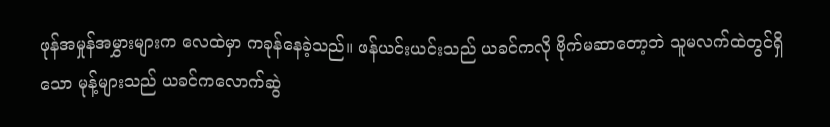ဖုန်အမှုန်အမွှားများက လေထဲမှာ ကခုန်နေခဲ့သည်။ ဖန်ယင်းယင်းသည် ယခင်ကလို ဗိုက်မဆာတော့ဘဲ သူမလက်ထဲတွင်ရှိသော မုန့်များသည် ယခင်ကလောက်ဆွဲ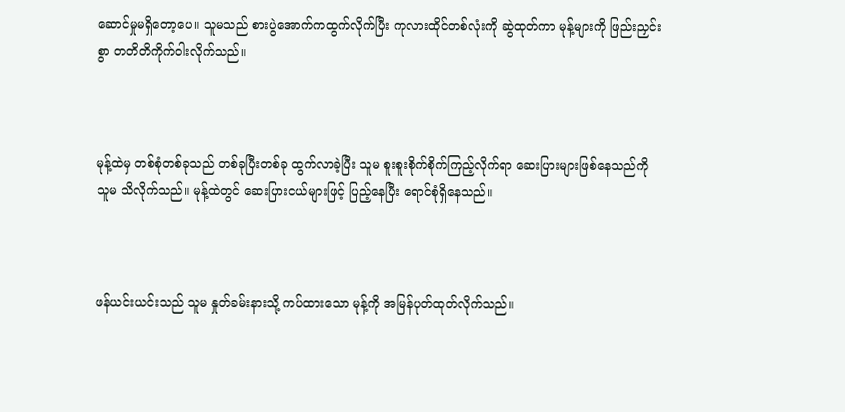ဆောင်မှုမရှိတော့ပေ။ သူမသည် စားပွဲအောက်ကထွက်လိုက်ပြီး ကုလားထိုင်တစ်လုံးကို ဆွဲထုတ်ကာ မုန့်များကို ဖြည်းညှင်းစွာ တတိတိကိုက်ဝါးလိုက်သည်။



မုန့်ထဲမှ တစ်စုံတစ်ခုသည် တစ်ခုပြီးတစ်ခု ထွက်လာခဲ့ပြီး သူမ စူးစူးစိုက်စိုက်ကြည့်လိုက်ရာ ဆေးပြားများဖြစ်နေသည်ကို သူမ သိလိုက်သည်။ မုန့်ထဲတွင် ဆေးပြားငယ်များဖြင့် ပြည့်နေပြီး ရောင်စုံရှိနေသည်။



ဖန်ယင်းယင်းသည် သူမ နှုတ်ခမ်းနားသို့ ကပ်ထားသော မုန့်ကို အမြန်ပုတ်ထုတ်လိုက်သည်။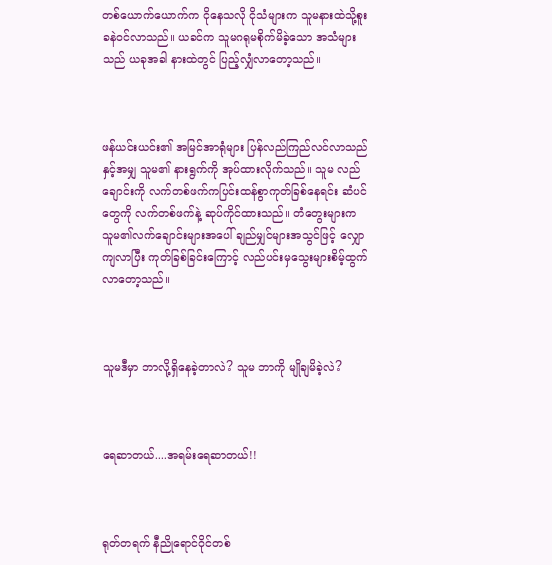တစ်ယောက်ယောက်က ငိုနေသလို ငိုသံများက သူမနားထဲသို့စူးခနဲဝင်လာသည်။ ယခင်က သူမဂရုမစိုက်မိခဲ့သော အသံများသည် ယခုအခါ နားထဲတွင် ပြည့်လျှံလာတော့သည်။



ဖန်ယင်းယင်း၏ အမြင်အာရုံများ ပြန်လည်ကြည်လင်လာသည်နှင့်အမျှ သူမ၏ နားရွက်ကို အုပ်ထားလိုက်သည်။ သူမ လည်ချောင်းကို လက်တစ်ဖက်ကပြင်းထန်စွာကုတ်ခြစ်နေရင်း ဆံပင်တွေကို လက်တစ်ဖက်နဲ့ ဆုပ်ကိုင်ထားသည်။ တံတွေးများက သူမ၏လက်ချောင်းများအပေါ် ချည်မျှင်များအသွင်ဖြင့် လျှောကျလာပြီး ကုတ်ခြစ်ခြင်းကြောင့် လည်ပင်းမှသွေးများစိမ့်ထွက်လာတော့သည်။



သူမဒီမှာ ဘာလို့ရှိနေခဲ့တာလဲ? သူမ ဘာကို မျိုချမိခဲ့လဲ?



ရေဆာတယ်....အရမ်းရေဆာတယ်!!



ရုတ်တရက် နီညိုရောင်ဝိုင်တစ်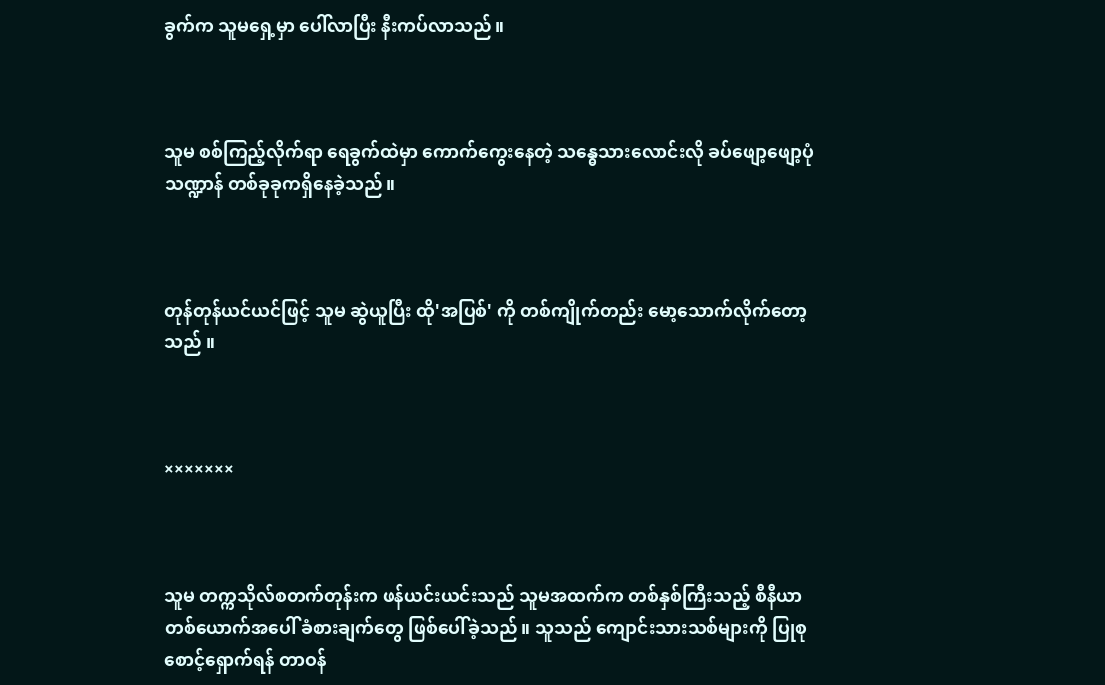ခွက်က သူမရှေ့မှာ ပေါ်လာပြီး နီးကပ်လာသည်။



သူမ စစ်ကြည့်လိုက်ရာ ရေခွက်ထဲမှာ ကောက်ကွေးနေတဲ့ သန္ဓေသားလောင်းလို ခပ်ဖျော့ဖျော့ပုံသဏ္ဍာန် တစ်ခုခုကရှိနေခဲ့သည်။



တုန်တုန်ယင်ယင်ဖြင့် သူမ ဆွဲယူပြီး ထို'အပြစ်' ကို တစ်ကျိုက်တည်း မော့သောက်လိုက်တော့သည် ။



×××××××



သူမ တက္ကသိုလ်စတက်တုန်းက ဖန်ယင်းယင်းသည် သူမအထက်က တစ်နှစ်ကြီးသည့် စီနီယာတစ်ယောက်အပေါ် ခံစားချက်တွေ ဖြစ်ပေါ်ခဲ့သည်။ သူသည် ကျောင်းသားသစ်များကို ပြုစုစောင့်ရှောက်ရန် တာဝန်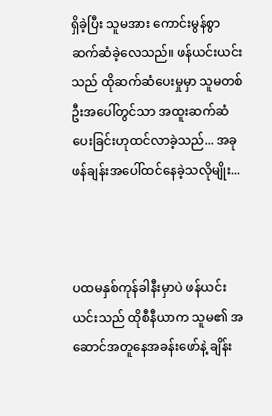ရှိခဲ့ပြီး သူမအား ကောင်းမွန်စွာ ဆက်ဆံခဲ့လေသည်။ ဖန်ယင်းယင်းသည် ထိုဆက်ဆံပေးမှုမှာ သူမတစ်ဦးအပေါ်တွင်သာ အထူးဆက်ဆံပေးခြင်းဟုထင်လာခဲ့သည်... အခုဖန်ချန်းအပေါ်ထင်နေခဲ့သလိုမျိုး...



ပထမနှစ်ကုန်ခါနီးမှာပဲ ဖန်ယင်းယင်းသည် ထိုစီနီယာက သူမ၏ အဆောင်အတူနေအခန်းဖော်နဲ့ ချိန်း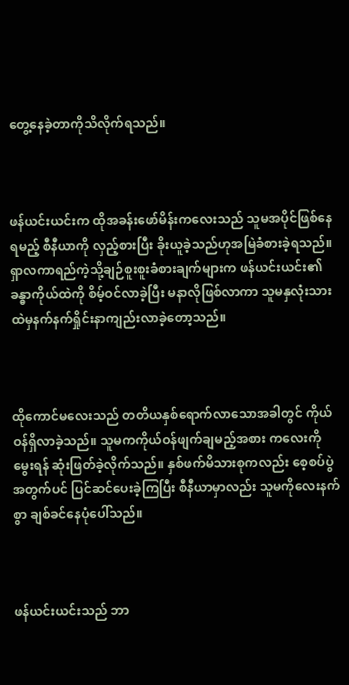တွေ့နေခဲ့တာကိုသိလိုက်ရသည်။



ဖန်ယင်းယင်းက ထိုအခန်းဖော်မိန်းကလေးသည် သူမအပိုင်ဖြစ်နေရမည့် စီနီယာကို လှည့်စားပြီး ခိုးယူခဲ့သည်ဟုအမြဲခံစားခဲ့ရသည်။ ရှာလကာရည်ကဲ့သို့ချဉ်စူးစူးခံစားချက်များက ဖန်ယင်းယင်း၏ ခန္ဓာကိုယ်ထဲကို စိမ့်ဝင်လာခဲ့ပြီး မနာလိုဖြစ်လာကာ သူမနှလုံးသားထဲမှနက်နက်ရှိုင်းနာကျည်းလာခဲ့တော့သည်။



ထိုကောင်မလေးသည် တတိယနှစ်ရောက်လာသောအခါတွင် ကိုယ်ဝန်ရှိလာခဲ့သည်။ သူမကကိုယ်ဝန်ဖျက်ချမည့်အစား ကလေးကိုမွေးရန် ဆုံးဖြတ်ခဲ့လိုက်သည်။ နှစ်ဖက်မိသားစုကလည်း စေ့စပ်ပွဲအတွက်ပင် ပြင်ဆင်ပေးခဲ့ကြပြီး စီနီယာမှာလည်း သူမကိုလေးနက်စွာ ချစ်ခင်နေပုံပေါ်သည်။



ဖန်ယင်းယင်းသည် ဘာ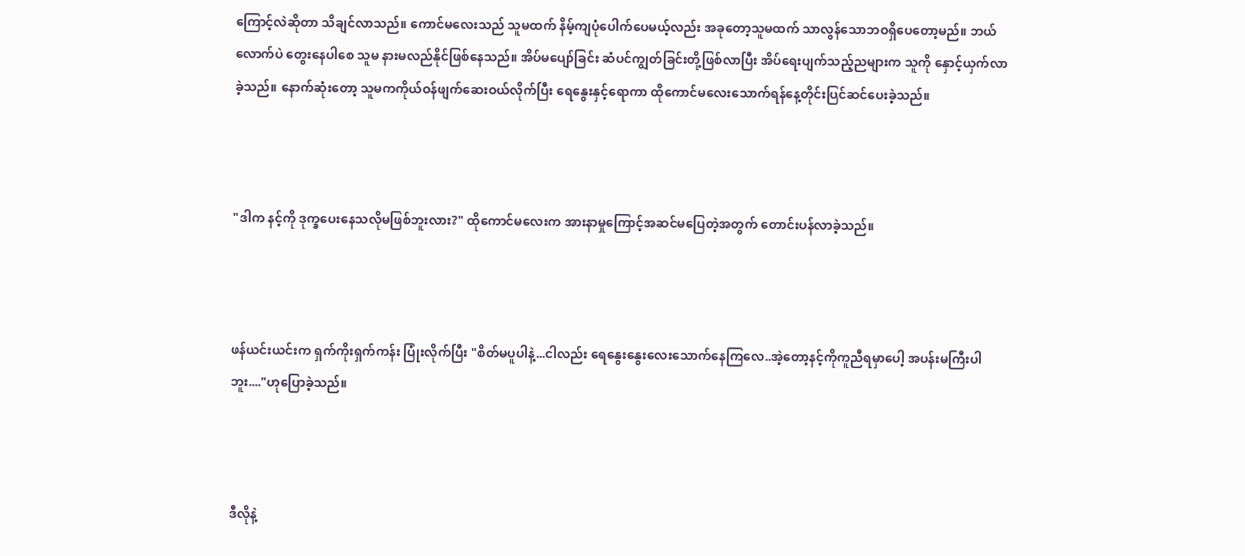ကြောင့်လဲဆိုတာ သိချင်လာသည်။ ကောင်မလေးသည် သူမထက် နိမ့်ကျပုံပေါက်ပေမယ့်လည်း အခုတော့သူမထက် သာလွန်သောဘဝရှိပေတော့မည်။ ဘယ်လောက်ပဲ တွေးနေပါစေ သူမ နားမလည်နိုင်ဖြစ်နေသည်။ အိပ်မပျော်ခြင်း ဆံပင်ကျွတ်ခြင်းတို့ဖြစ်လာပြီး အိပ်ရေးပျက်သည့်ညများက သူကို နှောင့်ယှက်လာခဲ့သည်။ နောက်ဆုံးတော့ သူမကကိုယ်ဝန်ဖျက်ဆေးဝယ်လိုက်ပြီး ရေနွေးနှင့်ရောကာ ထိုကောင်မလေးသောက်ရန်နေ့တိုင်းပြင်ဆင်ပေးခဲ့သည်။



"ဒါက နင့်ကို ဒုက္ခပေးနေသလိုမဖြစ်ဘူးလား?" ထိုကောင်မလေးက အားနာမှုကြောင့်အဆင်မပြေတဲ့အတွက် တောင်းပန်လာခဲ့သည်။



ဖန်ယင်းယင်းက ရှက်ကိုးရှက်ကန်း ပြုံးလိုက်ပြီး "စိတ်မပူပါနဲ့...ငါလည်း ရေနွေးနွေးလေးသောက်နေကြလေ..အဲ့တော့နင့်ကိုကူညီရမှာပေါ့ အပန်းမကြီးပါဘူး...."ဟုပြောခဲ့သည်။



ဒီလိုနဲ့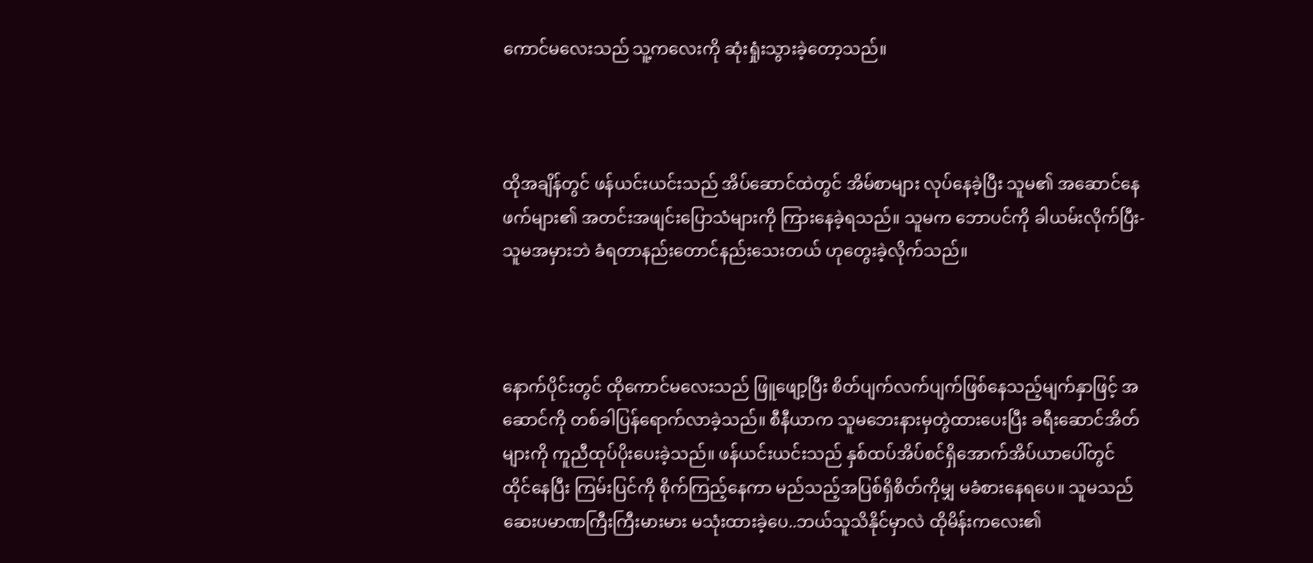ကောင်မလေးသည် သူ့ကလေးကို ဆုံးရှုံးသွားခဲ့တော့သည်။



ထိုအချိန်တွင် ဖန်ယင်းယင်းသည် အိပ်ဆောင်ထဲတွင် အိမ်စာများ လုပ်နေခဲ့ပြီး သူမ၏ အဆောင်နေဖက်များ၏ အတင်းအဖျင်းပြောသံများကို ကြားနေခဲ့ရသည်။ သူမက ဘောပင်ကို ခါယမ်းလိုက်ပြီး- သူမအမှားဘဲ ခံရတာနည်းတောင်နည်းသေးတယ် ဟုတွေးခဲ့လိုက်သည်။



နောက်ပိုင်းတွင် ထိုကောင်မလေးသည် ဖြူဖျော့ပြီး စိတ်ပျက်လက်ပျက်ဖြစ်နေသည့်မျက်နှာဖြင့် အဆောင်ကို တစ်ခါပြန်ရောက်လာခဲ့သည်။ စီနီယာက သူမဘေးနားမှတွဲထားပေးပြီး ခရီးဆောင်အိတ်များကို ကူညီထုပ်ပိုးပေးခဲ့သည်။ ဖန်ယင်းယင်းသည် နှစ်ထပ်အိပ်စင်ရှိအောက်အိပ်ယာပေါ်တွင် ထိုင်နေပြီး ကြမ်းပြင်ကို စိုက်ကြည့်နေကာ မည်သည့်အပြစ်ရှိစိတ်ကိုမျှ မခံစားနေရပေ။ သူမသည် ဆေးပမာဏကြီးကြီးမားမား မသုံးထားခဲ့ပေ..ဘယ်သူသိနိုင်မှာလဲ ထိုမိန်းကလေး၏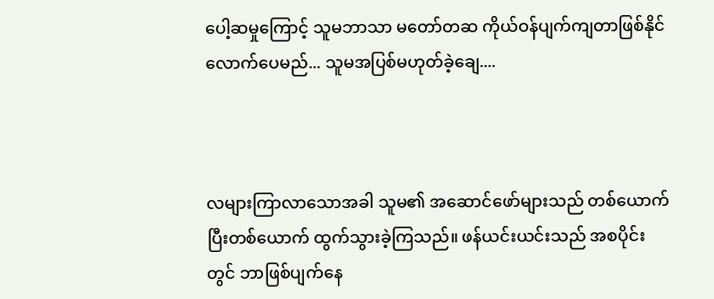ပေါ့ဆမှုကြောင့် သူမဘာသာ မတော်တဆ ကိုယ်ဝန်ပျက်ကျတာဖြစ်နိုင်လောက်ပေမည်... သူမအပြစ်မဟုတ်ခဲ့ချေ....



လများကြာလာသောအခါ သူမ၏ အဆောင်ဖော်များသည် တစ်ယောက်ပြီးတစ်ယောက် ထွက်သွားခဲ့ကြသည်။ ဖန်ယင်းယင်းသည် အစပိုင်းတွင် ဘာဖြစ်ပျက်နေ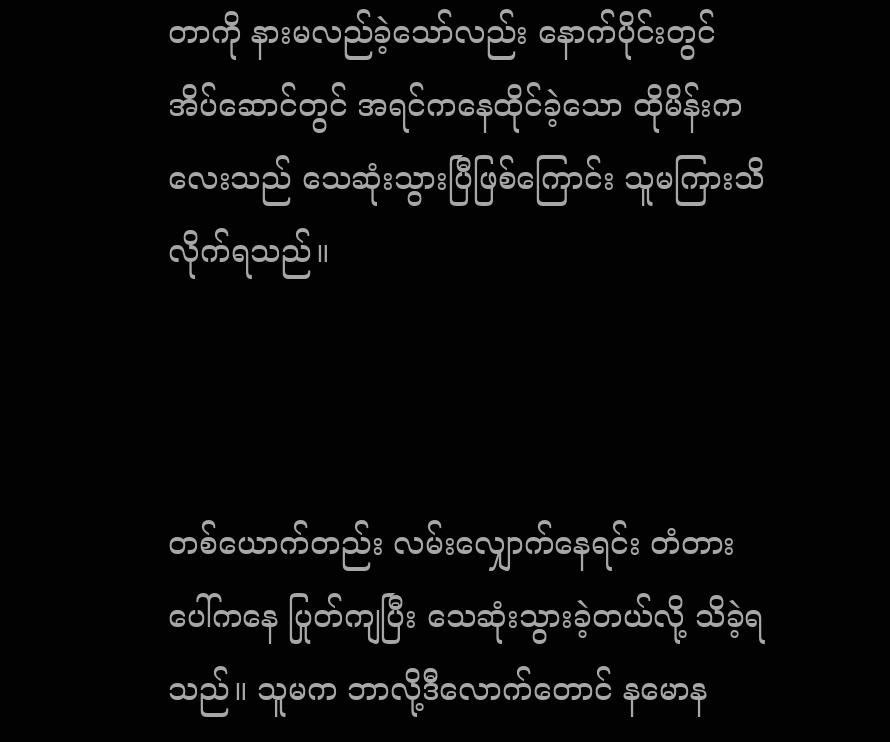တာကို နားမလည်ခဲ့သော်လည်း နောက်ပိုင်းတွင် အိပ်ဆောင်တွင် အရင်ကနေထိုင်ခဲ့သော ထိုမိန်းကလေးသည် သေဆုံးသွားပြီဖြစ်ကြောင်း သူမကြားသိလိုက်ရသည်။



တစ်ယောက်တည်း လမ်းလျှောက်နေရင်း တံတားပေါ်ကနေ ပြုတ်ကျပြီး သေဆုံးသွားခဲ့တယ်လို့ သိခဲ့ရသည်။ သူမက ဘာလို့ဒီလောက်တောင် နမောန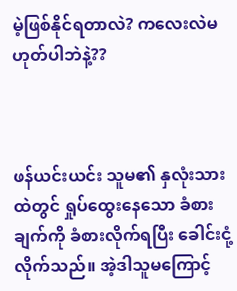မဲ့ဖြစ်နိုင်ရတာလဲ? ကလေးလဲမဟုတ်ပါဘဲနဲ့??



ဖန်ယင်းယင်း သူမ၏ နှလုံးသားထဲတွင် ရှုပ်ထွေးနေသော ခံစားချက်ကို ခံစားလိုက်ရပြီး ခေါင်းငုံ့လိုက်သည်။ အဲ့ဒါသူမကြောင့်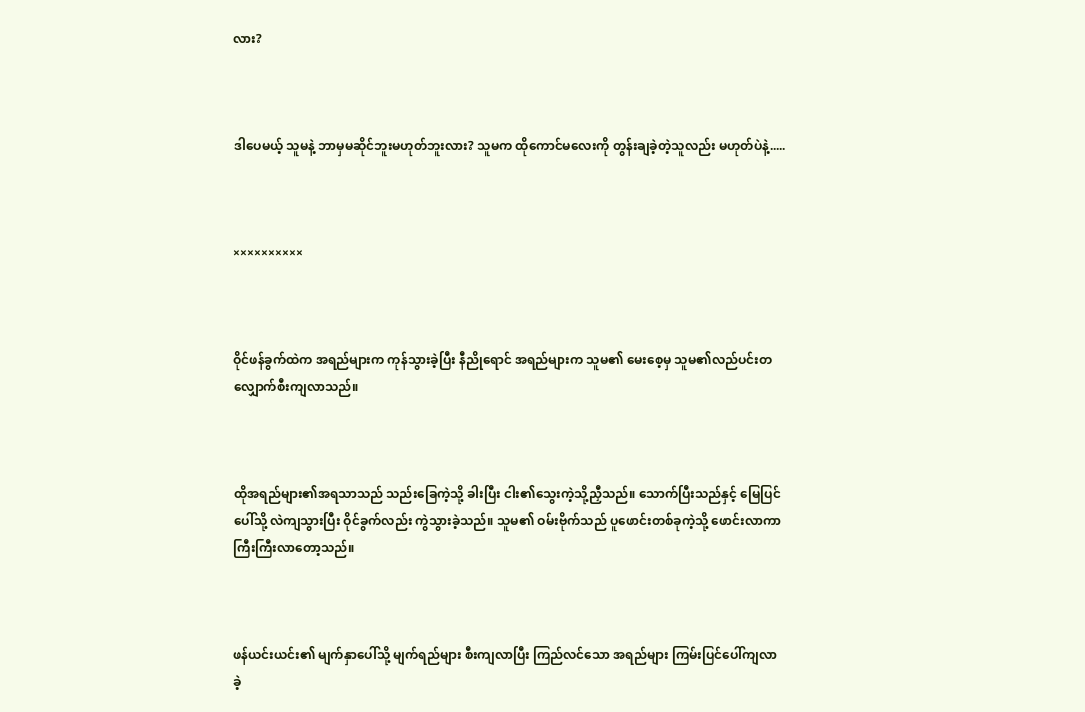လား?



ဒါပေမယ့် သူမနဲ့ ဘာမှမဆိုင်ဘူးမဟုတ်ဘူးလား? သူမက ထိုကောင်မလေးကို တွန်းချခဲ့တဲ့သူလည်း မဟုတ်ပဲနဲ့.....



××××××××××



ဝိုင်ဖန်ခွက်ထဲက အရည်များက ကုန်သွားခဲ့ပြီး နီညိုရောင် အရည်များက သူမ၏ မေးစေ့မှ သူမ၏လည်ပင်းတလျှောက်စီးကျလာသည်။



ထိုအရည်များ၏အရသာသည် သည်းခြေကဲ့သို့ ခါးပြီး ငါး၏သွေးကဲ့သို့ညှီသည်။ သောက်ပြီးသည်နှင့် မြေပြင်ပေါ်သို့ လဲကျသွားပြီး ဝိုင်ခွက်လည်း ကွဲသွားခဲ့သည်။ သူမ၏ ဝမ်းဗိုက်သည် ပူဖောင်းတစ်ခုကဲ့သို့ ဖောင်းလာကာကြီးကြီးလာတော့သည်။



ဖန်ယင်းယင်း၏ မျက်နှာပေါ်သို့ မျက်ရည်များ စီးကျလာပြီး ကြည်လင်သော အရည်များ ကြမ်းပြင်ပေါ်ကျလာခဲ့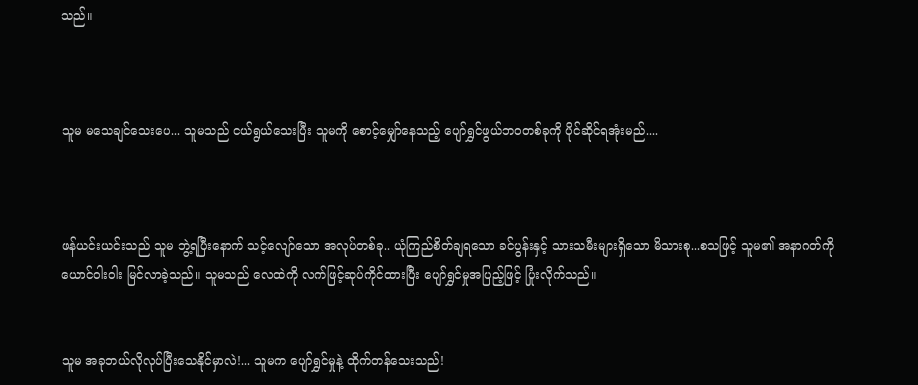သည်။



သူမ မသေချင်သေးပေ... သူမသည် ငယ်ရွယ်သေးပြီး သူမကို စောင့်မျှော်နေသည့် ပျော်ရွှင်ဖွယ်ဘဝတစ်ခုကို ပိုင်ဆိုင်ရအုံးမည်....



ဖန်ယင်းယင်းသည် သူမ ဘွဲ့ရပြီးနောက် သင့်လျော်သော အလုပ်တစ်ခု.. ယုံကြည်စိတ်ချရသော ခင်ပွန်းနှင့် သားသမီးများရှိသော မိသားစု...စသဖြင့် သူမ၏ အနာဂတ်ကို ယောင်ဝါးဝါး မြင်လာခဲ့သည်။ သူမသည် လေထဲကို လက်ဖြင့်ဆုပ်ကိုင်ထားပြီး ပျော်ရွှင်မှုအပြည့်ဖြင့် ပြုံးလိုက်သည်။


သူမ အခုဘယ်လိုလုပ်ပြီးသေနိုင်မှာလဲ!... သူမက ပျော်ရွှင်မှုနဲ့ ထိုက်တန်သေးသည်!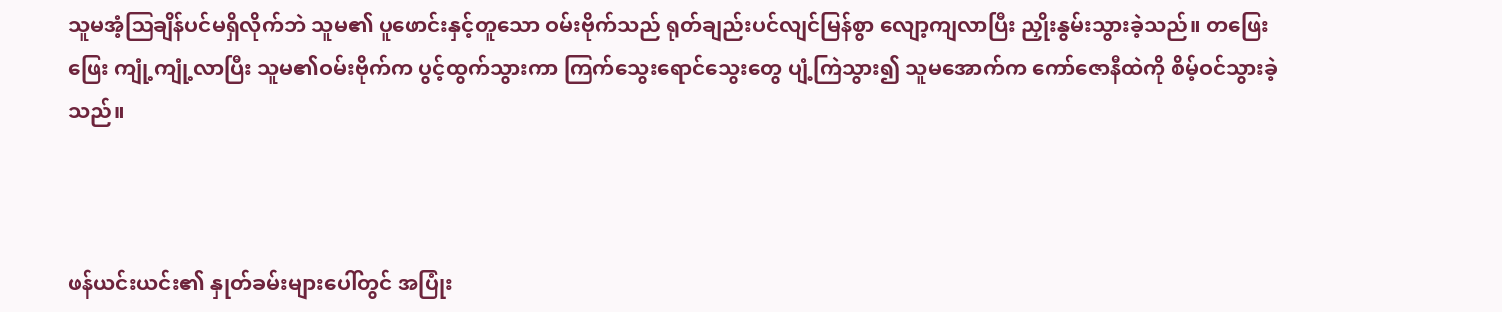သူမအံ့ဩချိန်ပင်မရှိလိုက်ဘဲ သူမ၏ ပူဖောင်းနှင့်တူသော ဝမ်းဗိုက်သည် ရုတ်ချည်းပင်လျင်မြန်စွာ လျော့ကျလာပြီး ညှိုးနွမ်းသွားခဲ့သည်။ တဖြေးဖြေး ကျုံ့ကျုံ့လာပြီး သူမ၏ဝမ်းဗိုက်က ပွင့်ထွက်သွားကာ ကြက်သွေးရောင်သွေးတွေ ပျံ့ကြဲသွား၍ သူမအောက်က ကော်ဇောနီထဲကို စိမ့်ဝင်သွားခဲ့သည်။



ဖန်ယင်းယင်း၏ နှုတ်ခမ်းများပေါ်တွင် အပြုံး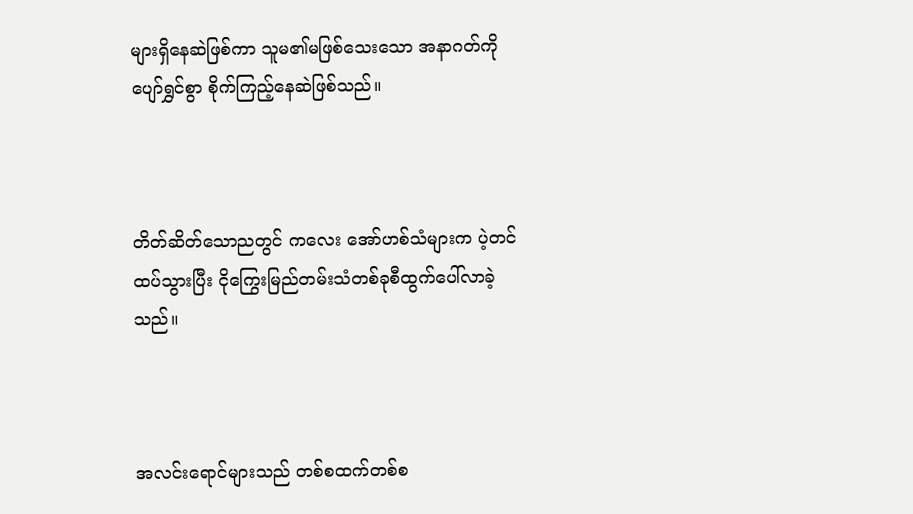များရှိနေဆဲဖြစ်ကာ သူမ၏မဖြစ်သေးသော အနာဂတ်ကိုပျော်ရွှင်စွာ စိုက်ကြည့်နေဆဲဖြစ်သည်။



တိတ်ဆိတ်သောညတွင် ကလေး အော်ဟစ်သံများက ပဲ့တင်ထပ်သွားပြီး ငိုကြွေးမြည်တမ်းသံတစ်ခုစီထွက်ပေါ်လာခဲ့သည်။



အလင်းရောင်များသည် တစ်စထက်တစ်စ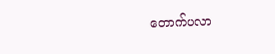တောက်ပလာ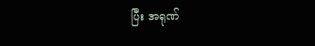ပြီး အရုဏ်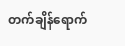တက်ချိန်ရောက်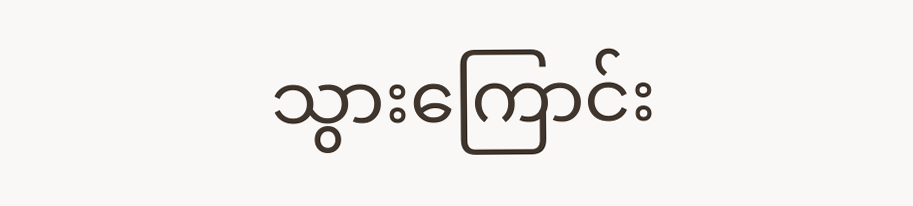သွားကြောင်း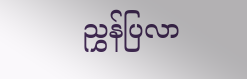ညွှန်ပြလာ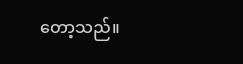တော့သည်။